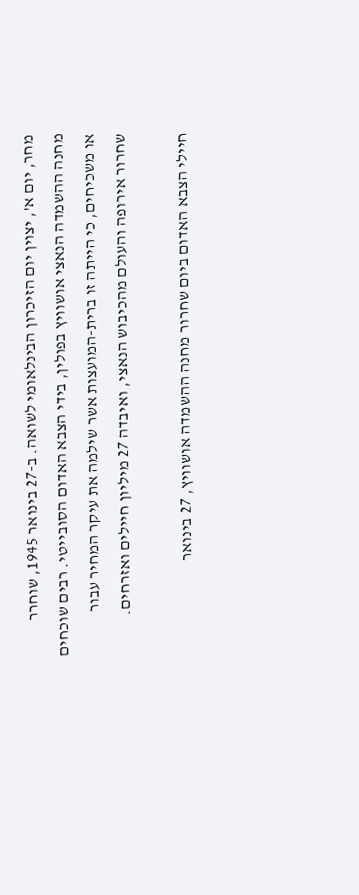מחר, יום א', יצוין יום הזיכרון הבינלאומי לשואה. ב-27 בינואר 1945, שוחרר מחנה ההשמדה הנאצי אושוויץ בפולין, בידי הצבא האדום הסובייטי. רבים שוכחים או משכיחים, כי הייתה זו ברית-המועצות אשר שילמה את עיקר המחיר עבור שחרור אירופה והעולם מהכיבוש הנאצי, ואיבדה 27 מיליון חיילים ואזרחים.

חיילי הצבא האדום ביום שחרור מחנה ההשמדה אושוויץ, 27 בינואר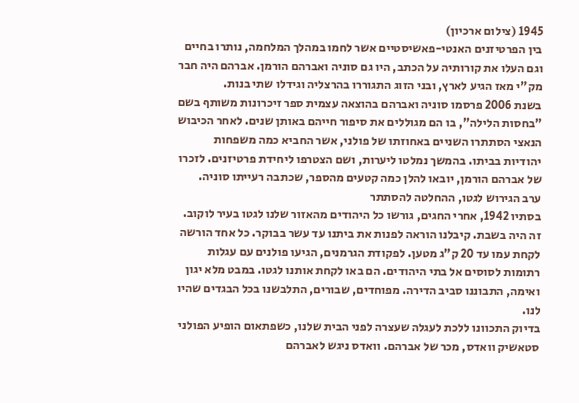1945 (צילום ארכיון)
בין הפרטיזנים האנטי-פאשיסטיים אשר לחמו במהלך המלחמה, נותרו בחיים וגם העלו את קורותיה על הכתב, היו גם סוניה ואברהם הורמן. אברהם היה חבר מק"י מאז הגיע לארץ, ובני הזוג התגוררו בהרצליה וגידלו שתי בנות.
בשנת 2006 פרסמו סוניה ואברהם בהוצאה עצמית ספר זיכרונות משותף בשם "בחסות הלילה", בו הם מגוללים את סיפור חייהם באותן שנים. לאחר הכיבוש הנאצי הסתתרו השניים באחוזתו של פולני, אשר החביא כמה משפחות יהודיות בביתו. בהמשך נמלטו ליערות, ושם הצטרפו ליחידת פרטיזנים. לזכרו של אברהם הורמן, יובאו להלן כמה קטעים מהספר, שכתבה רעייתו סוניה.
ערב הגירוש לגטו, ההחלטה להסתתר
בסתיו 1942, אחרי החגים, גורשו כל היהודים מהאזור שלנו לגטו בעיר לוקוב. זה היה בשבת. קיבלנו הוראה לפנות את ביתנו עד עשר בבוקר. כל אחד הורשה לקחת עמו עד 20 ק"ג מטען. לפקודת הגרמנים, הגיעו פולנים עם עגלות רתומות לסוסים אל בתי היהודים. הם באו לקחת אותנו לגטו. במבט מלא יגון ואימה, התבוננו סביב הדירה. מפוחדים, שבורים, התלבשנו בכל הבגדים שהיו לנו.
בדיוק התכוונו ללכת לעגלה שעצרה לפני הבית שלנו, כשפתאום הופיע הפולני סטאשיק וואדס, מכר של אברהם. וואדס ניגש לאברהם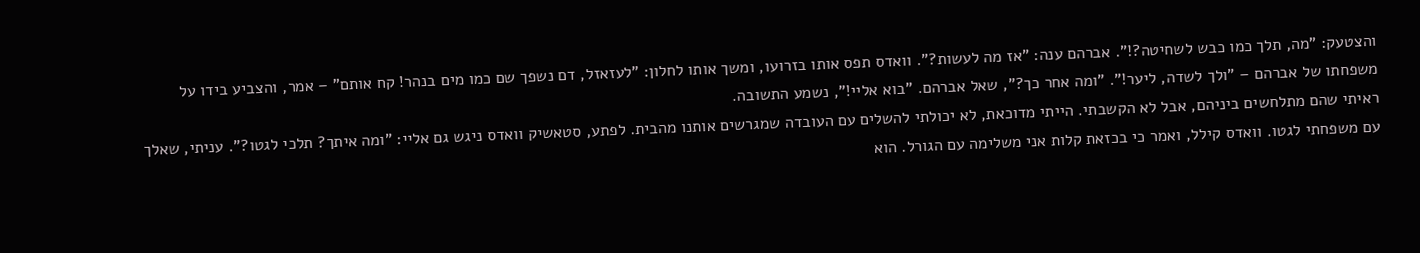והצטעק: "מה, תלך כמו כבש לשחיטה?!". אברהם ענה: "אז מה לעשות?". וואדס תפס אותו בזרועו, ומשך אותו לחלון: "לעזאזל, דם נשפך שם כמו מים בנהר! קח אותם" – אמר, והצביע בידו על משפחתו של אברהם – "ולך לשדה, ליער!". "ומה אחר כך?", שאל אברהם. "בוא אליי!", נשמע התשובה.
ראיתי שהם מתלחשים ביניהם, אבל לא הקשבתי. הייתי מדוכאת, לא יכולתי להשלים עם העובדה שמגרשים אותנו מהבית. לפתע, סטאשיק וואדס ניגש גם אליי: "ומה איתך? תלכי לגטו?". עניתי, שאלך עם משפחתי לגטו. וואדס קילל, ואמר כי בכזאת קלות אני משלימה עם הגורל. הוא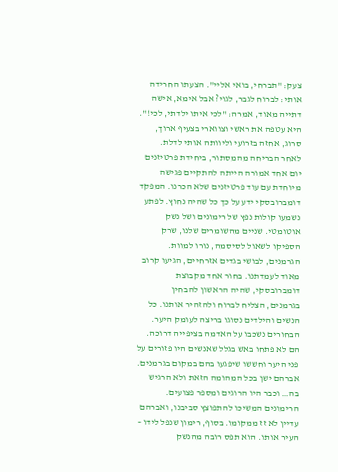צעק: "תברחי, בואי אליי". הצעתו החרידה אותי: לברוח לגבר, לגוי? אבל אימא, אישה דתייה מאוד, אמרה: "לכי איתו ילדתי, לכי!". היא עטפה את ראשי וצווארי בצעיף ארוך, סרוג, אחזה בזרועי וליוותה אותי לדלת.
לאחר הבריחה מהמסתור, ביחידת פרטיזנים
יום אחד אמורה הייתה להתקיים פגישה מיוחדת עם עוד פרטיזנים שלא הכרנו. המפקד דומברובסקי ידע על כך כל שהיה נחוץ. לפתע נשמעו קולות נפץ של רימונים ושל נשק אוטומטי. שניים מהשומרים שלנו, שרק הספיקו לשאול לסיסמה, נורו למוות.
הגרמנים, לבושי בגדים אזרחיים, הגיעו קרוב מאוד לעמדתנו. בחור אחד מקבוצת דומברובסקי, שהיה הראשון להבחין בגרמנים, הצליח לברוח ולהזהיר אותנו. כל הנשים והילדים נסוגו בריצה לעומק היער.
הבחורים נשכבו על האדמה בציפייה דרוכה. הם לא פתחו באש בגלל שאנשים היו פזורים על פני היער וחששו שיפגעו בהם במקום בגרמנים. אברהם ישן בכל המהומה הזאת ולא הרגיש בה… וכבר היו הרוגים ומספר פצועים.
הרימונים המשיכו להתפוצץ סביבנו, ואברהם עדיין לא זז ממקומו. בסוף, רימון שנפל לידו – העיר אותו. הוא תפס רובה מהנשק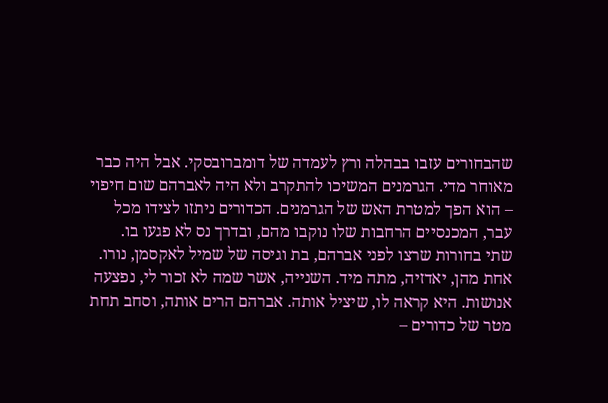שהבחורים עזבו בבהלה ורץ לעמדה של דומברובסקי. אבל היה כבר מאוחר מדי. הגרמנים המשיכו להתקרב ולא היה לאברהם שום חיפוי – הוא הפך למטרת האש של הגרמנים. הכדורים ניתזו לצידו מכל עבר, המכנסיים הרחבות שלו נוקבו מהם, ובדרך נס לא פגעו בו.
שתי בחורות שרצו לפני אברהם, בת וגיסה של שמיל לאקסמן, נורו. אחת מהן, יאדזיה, מתה מיד. השנייה, אשר שמה לא זכור לי, נפצעה אנושות. היא קראה לו, שיציל אותה. אברהם הרים אותה, וסחב תחת מטר של כדורים –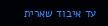עד איבוד שארית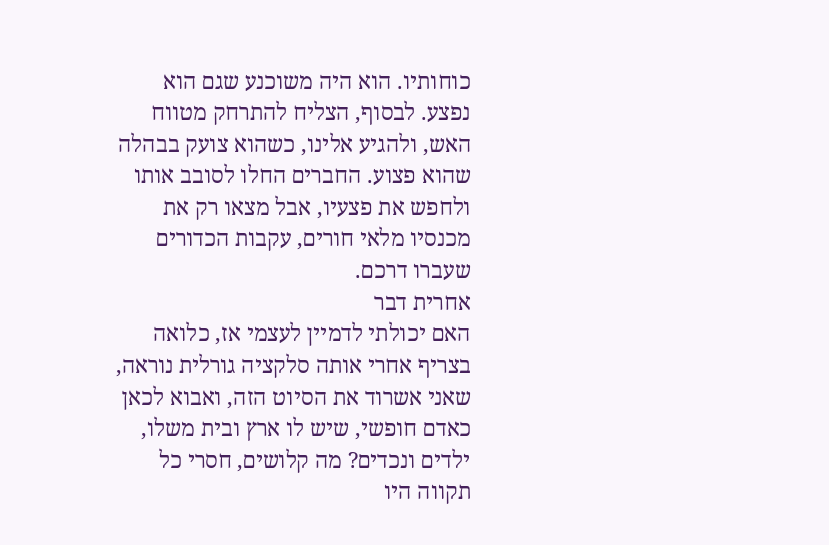כוחותיו. הוא היה משוכנע שגם הוא נפצע. לבסוף, הצליח להתרחק מטווח האש, ולהגיע אלינו, כשהוא צועק בבהלה שהוא פצוע. החברים החלו לסובב אותו ולחפש את פצעיו, אבל מצאו רק את מכנסיו מלאי חורים, עקבות הכדורים שעברו דרכם.
אחרית דבר
האם יכולתי לדמיין לעצמי אז, כלואה בצריף אחרי אותה סלקציה גורלית נוראה, שאני אשרוד את הסיוט הזה, ואבוא לכאן כאדם חופשי, שיש לו ארץ ובית משלו, ילדים ונכדים? מה קלושים, חסרי כל תקווה היו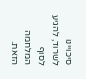סיכויינו לשרוד, להגיע לסוף המלחמה הזאת.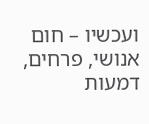ועכשיו – חום אנושי, פרחים, דמעות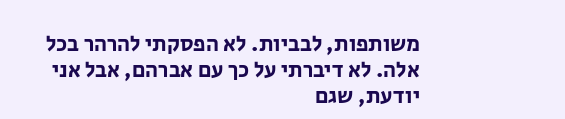משותפות, לבביות. לא הפסקתי להרהר בכל אלה. לא דיברתי על כך עם אברהם, אבל אני יודעת, שגם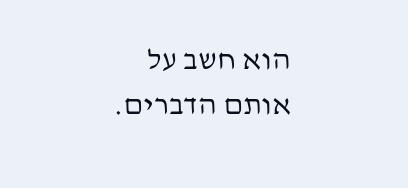הוא חשב על אותם הדברים.